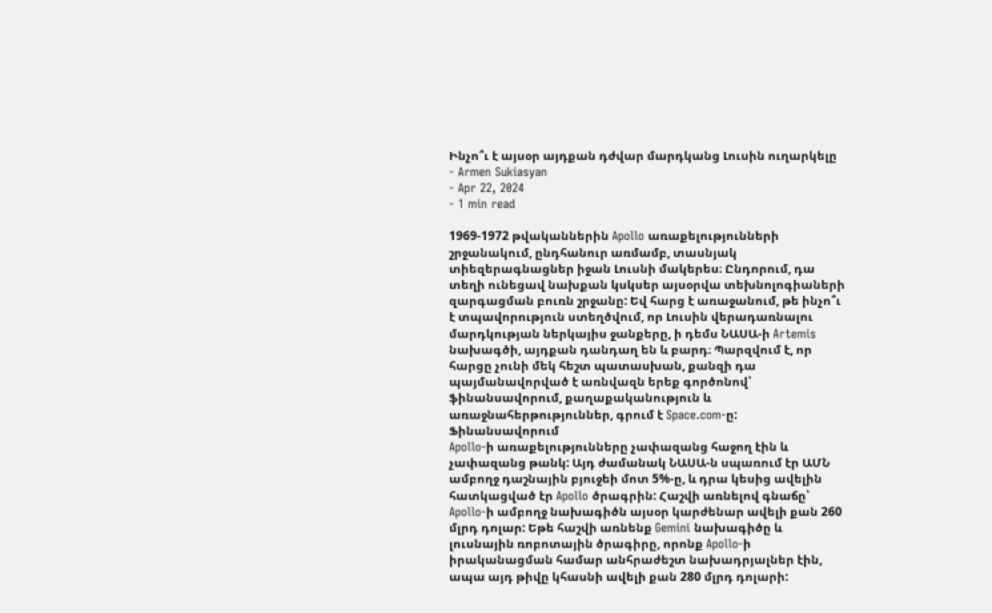Ինչո՞ւ է այսօր այդքան դժվար մարդկանց Լուսին ուղարկելը
- Armen Sukiasyan
- Apr 22, 2024
- 1 min read

1969-1972 թվականներին Apollo առաքելությունների շրջանակում, ընդհանուր առմամբ, տասնյակ տիեզերագնացներ իջան Լուսնի մակերես։ Ընդորում, դա տեղի ունեցավ նախքան կսկսեր այսօրվա տեխնոլոգիաների զարգացման բուռն շրջանը: Եվ հարց է առաջանում, թե ինչո՞ւ է տպավորություն ստեղծվում, որ Լուսին վերադառնալու մարդկության ներկայիս ջանքերը, ի դեմս ՆԱՍԱ-ի Artemis նախագծի, այդքան դանդաղ են և բարդ։ Պարզվում է, որ հարցը չունի մեկ հեշտ պատասխան, քանզի դա պայմանավորված է առնվազն երեք գործոնով՝ ֆինանսավորում, քաղաքականություն և առաջնահերթություններ, գրում է Space.com-ը:
Ֆինանսավորում
Apollo-ի առաքելությունները չափազանց հաջող էին և չափազանց թանկ: Այդ ժամանակ ՆԱՍԱ-ն սպառում էր ԱՄՆ ամբողջ դաշնային բյուջեի մոտ 5%-ը, և դրա կեսից ավելին հատկացված էր Apollo ծրագրին: Հաշվի առնելով գնաճը՝ Apollo-ի ամբողջ նախագիծն այսօր կարժենար ավելի քան 260 մլրդ դոլար: Եթե հաշվի առնենք Gemini նախագիծը և լուսնային ռոբոտային ծրագիրը, որոնք Apollo-ի իրականացման համար անհրաժեշտ նախադրյալներ էին, ապա այդ թիվը կհասնի ավելի քան 280 մլրդ դոլարի: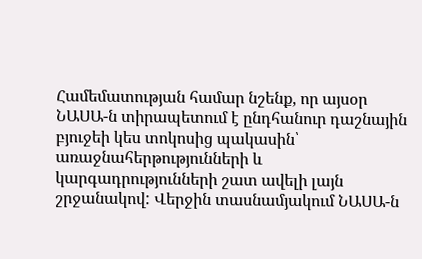Համեմատության համար նշենք, որ այսօր ՆԱՍԱ-ն տիրապետում է ընդհանուր դաշնային բյուջեի կես տոկոսից պակասին՝ առաջնահերթությունների և կարգադրությունների շատ ավելի լայն շրջանակով: Վերջին տասնամյակում ՆԱՍԱ-ն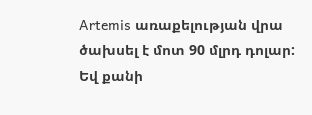Artemis առաքելության վրա ծախսել է մոտ 90 մլրդ դոլար: Եվ քանի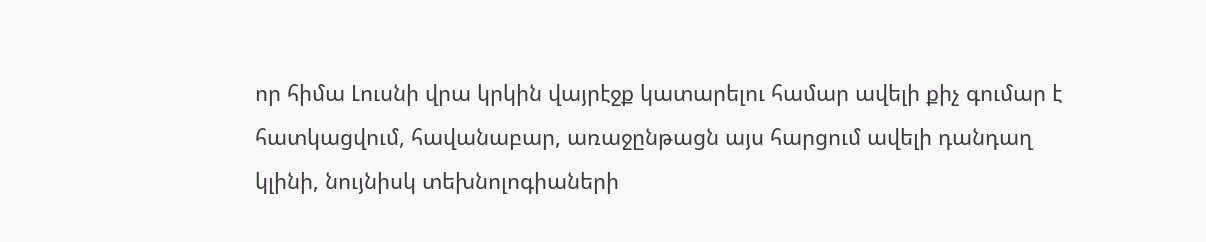որ հիմա Լուսնի վրա կրկին վայրէջք կատարելու համար ավելի քիչ գումար է հատկացվում, հավանաբար, առաջընթացն այս հարցում ավելի դանդաղ կլինի, նույնիսկ տեխնոլոգիաների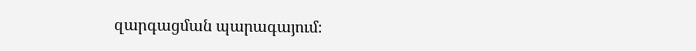զարգացման պարագայում։